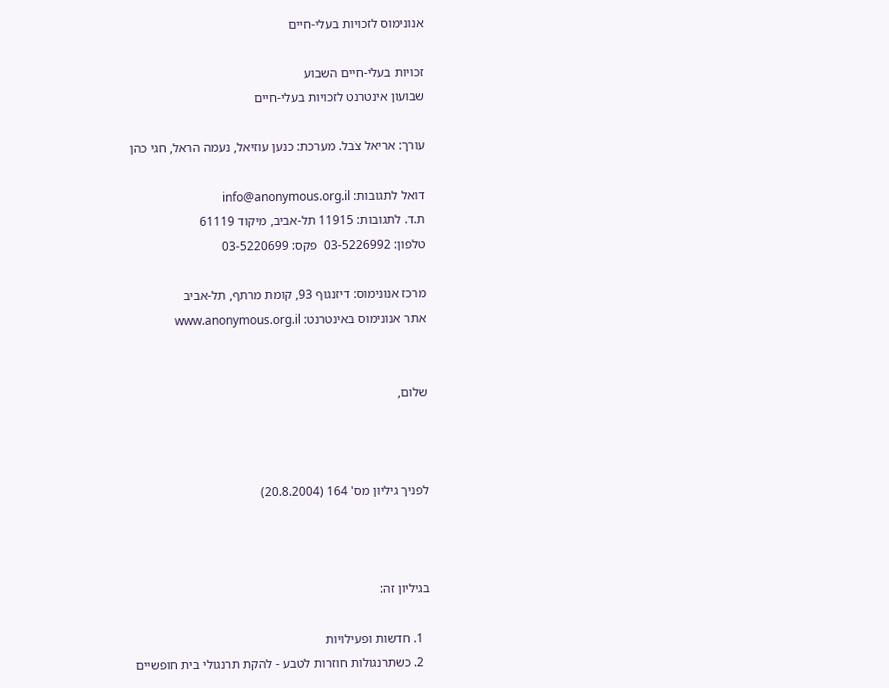אנונימוס לזכויות בעלי-חיים

זכויות בעלי-חיים השבוע
שבועון אינטרנט לזכויות בעלי-חיים

עורך: אריאל צֹבל. מערכת: כנען עוזיאל, נעמה הראל, חגי כהן

דואל לתגובות: info@anonymous.org.il
ת.ד. לתגובות: 11915 תל-אביב, מיקוד 61119
טלפון: 03-5226992  פקס: 03-5220699

מרכז אנונימוס: דיזנגוף 93, קומת מרתף, תל-אביב
אתר אנונימוס באינטרנט: www.anonymous.org.il


שלום,



לפניך גיליון מס' 164 (20.8.2004)



בגיליון זה:

  1. חדשות ופעילויות
  2. כשתרנגולות חוזרות לטבע - להקת תרנגולי בית חופשיים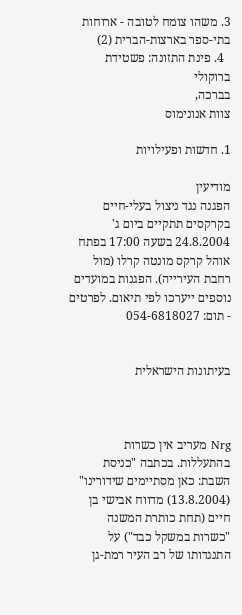3. משהו צומח לטובה - ארוחות בתי-ספר בארצות-הברית (2)
  4. פינת התזונה: פשטידת ברוקולי
בברכה,
צוות אנונימוס

1. חדשות ופעילויות

מודיעין
הפגנה נגד ניצול בעלי-חיים בקרקסים תתקיים ביום ג' 24.8.2004 בשעה 17:00 בפתח אוהל קרקס מונטה קרלו (מול רחבת העירייה). הפגנות במועדים נוספים ייערכו לפי תיאום. לפרטים - תום: 054-6818027


בעיתונות הישראלית



Nrg מעריב אין כשרות בהתעללות. בכתבה "כניסת השבת: כאן מסתיימים שידורינו" (13.8.2004) מדווח אבישי בן חיים (תחת כותרת המשנה "כשרות במשקל כבד") על התנגדותו של רב העיר רמת-גן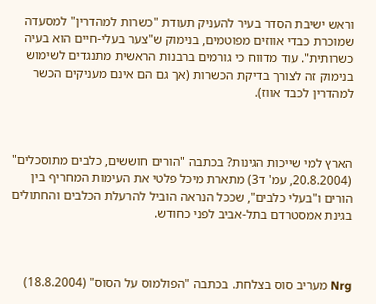וראש ישיבת הסדר בעיר להעניק תעודת "כשרות למהדרין" למסעדה שמוכרת כבדי אווזים מפוטמים, בנימוק ש"צער בעלי-חיים הוא בעיה כשרותית". עוד מדווח כי גורמים ברבנות הראשית מתנגדים לשימוש בנימוק זה לצורך בדיקת הכשרות (אך גם הם אינם מעניקים הכשר למהדרין לכבד אווז).



הארץ למי שייכות הגינות? בכתבה "הורים חוששים, כלבים מתוסכלים" (20.8.2004, עמ' ד3) מתארת מיכל פלטי את העימות המחריף בין הורים ו"בעלי כלבים", שככל הנראה הוביל להרעלת הכלבים והחתולים בגינת אמסטרדם בתל-אביב לפני כחודש.



Nrg מעריב סוס בצלחת. בכתבה "הפולמוס על הסוס" (18.8.2004)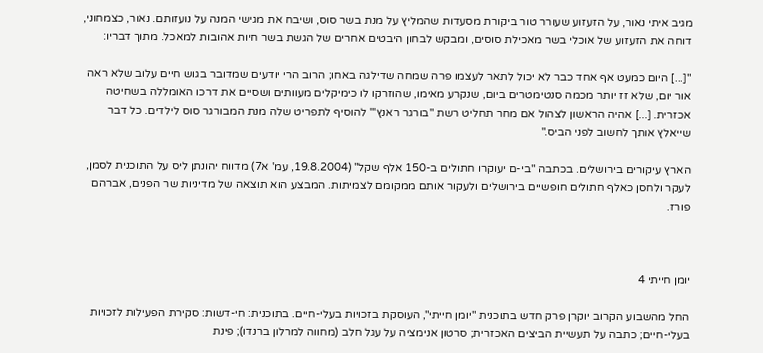מגיב איתי נאור, על הזעזוע שעורר טור ביקורת מסעדות שהמליץ על מנת בשר סוס, ושיבח את מגישי המנה על נועזותם. נאור, כצמחוני, דוחה את הזעזוע של אוכלי בשר מאכילת סוסים, ומבקש לבחון היבטים אחרים של הגשת בשר חיות אהובות למאכל. מתוך דבריו:

"[...] היום כמעט אף אחד כבר לא יכול לתאר לעצמו פרה שמחה שדילגה באחו; הרוב הרי יודעים שמדובר בגוש חיים עלוב שלא ראה אור יום, שלא זז יותר מכמה סנטימטרים ביום, שנקרע מאימו, שהוזרקו לו כימיקלים מעוותים ושסיים את דרכו האומללה בשחיטה אכזרית. [...] אהיה הראשון לצהול אם מחר תחליט רשת "בורגר ראנץ'" להוסיף לתפריט שלה מנת המבורגר סוס לילדים. כל דבר שייאלץ אותך לחשוב לפני הביס."

הארץ עיקורים בירושלים. בכתבה "בי-ם יעוקרו חתולים ב-150 אלף שקל" (19.8.2004, עמ' א7) מדווח יהונתן ליס על התוכנית לסמן, לעקר ולחסן כאלף חתולים חופשיים בירושלים ולעקור אותם ממקומם לצמיתות. המבצע הוא תוצאה של מדיניות שר הפנים, אברהם פורז.



יומן חייתי 4

החל מהשבוע הקרוב יוקרן פרק חדש בתוכנית "יומן חייתי", העוסקת בזכויות בעלי-חיים. בתוכנית: חי-דשות: סקירת הפעילות לזכויות בעלי-חיים; כתבה על תעשיית הביצים האכזרית; סרטון אנימציה על עגל חלב (מחווה למרלון ברנדו); פינת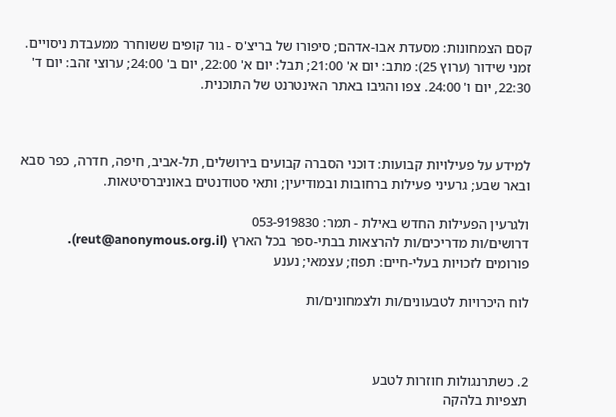קסם הצמחונות: מסעדת אבו-אדהם; סיפורו של בריצ'ס - גור קופים ששוחרר ממעבדת ניסויים.
זמני שידור (ערוץ 25): מתב: יום א' 21:00; תבל: יום א' 22:00, יום ב' 24:00; ערוצי זהב: יום ד' 22:30, יום ו' 24:00. צפו והגיבו באתר האינטרנט של התוכנית.



למידע על פעילויות קבועות: דוכני הסברה קבועים בירושלים, תל-אביב, חיפה, חדרה, כפר סבא ובאר שבע; גרעיני פעילות ברחובות ובמודיעין; ותאי סטודנטים באוניברסיטאות.

ולגרעין הפעילות החדש באילת - תמר: 053-919830
דרושים/ות מדריכים/ות להרצאות בבתי-ספר בכל הארץ (reut@anonymous.org.il).
פורומים לזכויות בעלי-חיים: תפוז; עצמאי; נענע

לוח היכרויות לטבעונים/ות ולצמחונים/ות



2. כשתרנגולות חוזרות לטבע
תצפיות בלהקה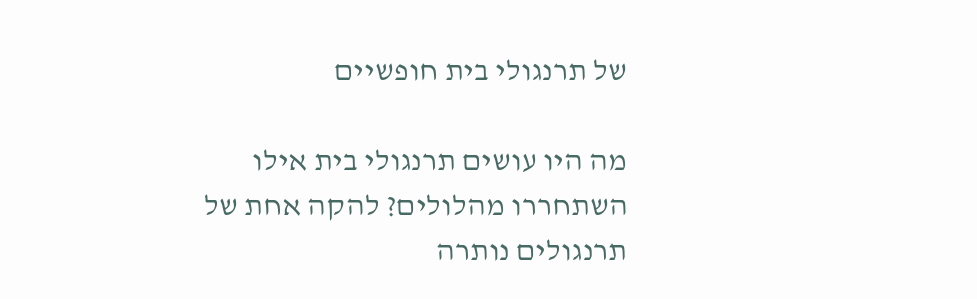של תרנגולי בית חופשיים

מה היו עושים תרנגולי בית אילו השתחררו מהלולים? להקה אחת של תרנגולים נותרה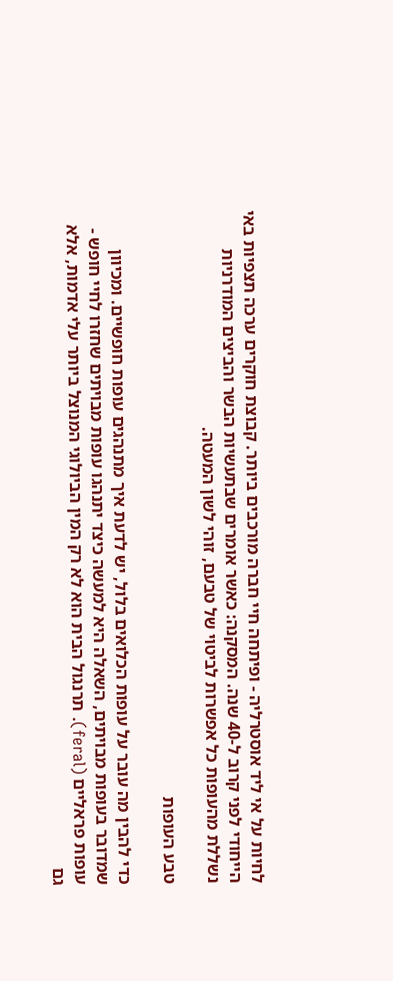לחיות על אי ליד אוסטרליה - ופיתחה חיי חברה מורכבים ביותר. קבוצת חוקרים ערכה תצפיות באי הייחודי לפני קרוב ל-40 שנה. המסקנה: כאשר אומרים שבתעשיות הבשר והביצים המודרניות נשללת מהעופות כל אפשרות לביטוי של טבעם, זוהי לשון המעטה.

טבע העופות

כדי להבין מה עובר על עופות הכלואים בלול, יש לדעת איך מתנהגים עופות חופשיים. ומכיוון שמדובר בעופות מבויתים, השאלה היא למעשה כיצד יתנהגו עופות מבויתים שחזרו לחיי חופש - עופות פראליים (feral). תרנגול הבית הוא לא רק המין הביולוגי המנוצל ביותר עלי אדמות, אלא גם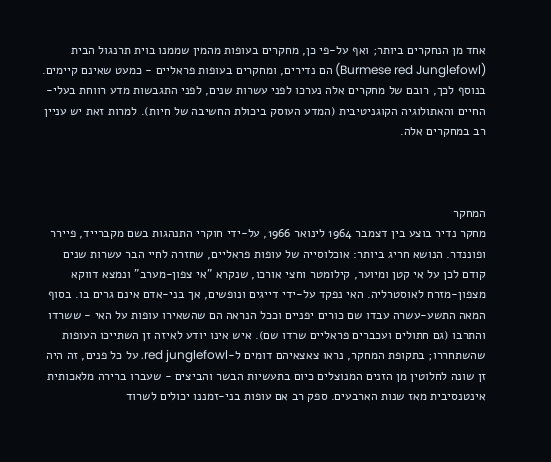אחד מן הנחקרים ביותר; ואף על-פי כן, מחקרים בעופות מהמין שממנו בוית תרנגול הבית (Burmese red Junglefowl) הם נדירים, ומחקרים בעופות פראליים - כמעט שאינם קיימים. בנוסף לכך, רובם של מחקרים אלה נערכו לפני עשרות שנים, לפני התגבשות מדע רווחת בעלי-החיים והאתולוגיה הקוגניטיבית (המדע העוסק ביכולת החשיבה של חיות). למרות זאת יש עניין רב במחקרים אלה.



המחקר
מחקר נדיר בוצע בין דצמבר 1964 לינואר 1966, על-ידי חוקרי התנהגות בשם מקברייד, פיירר ופוננדר. הנושא חריג ביותר: אוכלוסייה של עופות פראליים, שחזרה לחיי הבר עשרות שנים קודם לכן על אי קטן ומיוער, קילומטר וחצי אורכו, שנקרא "אי צפון-מערב" ונמצא דווקא מצפון-מזרח לאוסטרליה. האי נפקד על-ידי דייגים ונופשים, אך בני-אדם אינם גרים בו. בסוף המאה התשע-עשרה עבדו שם כורים יפניים וככל הנראה הם שהשאירו עופות על האי - ששרדו והתרבו (גם חתולים ועכברים פראליים שרדו שם). איש אינו יודע לאיזה זן השתייכו העופות שהשתחררו; בתקופת המחקר, נראו צאצאיהם דומים ל-red junglefowl. על כל פנים, זה היה זן שונה לחלוטין מן הזנים המנוצלים כיום בתעשיות הבשר והביצים - שעברו ברירה מלאכותית אינטנסיבית מאז שנות הארבעים. ספק רב אם עופות בני-זמננו יכולים לשרוד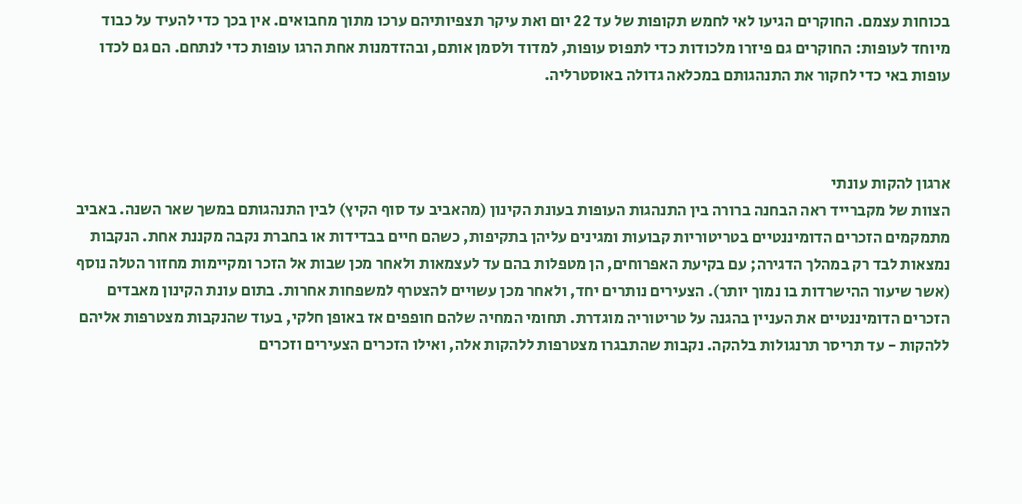בכוחות עצמם. החוקרים הגיעו לאי לחמש תקופות של עד 22 יום ואת עיקר תצפיותיהם ערכו מתוך מחבואים. אין בכך כדי להעיד על כבוד מיוחד לעופות: החוקרים גם פיזרו מלכודות כדי לתפוס עופות, למדוד ולסמן אותם, ובהזדמנות אחת הרגו עופות כדי לנתחם. הם גם לכדו עופות באי כדי לחקור את התנהגותם במכלאה גדולה באוסטרליה.



ארגון להקות עונתי
הצוות של מקברייד ראה הבחנה ברורה בין התנהגות העופות בעונת הקינון (מהאביב עד סוף הקיץ) לבין התנהגותם במשך שאר השנה. באביב מתמקמים הזכרים הדומיננטיים בטריטוריות קבועות ומגינים עליהן בתקיפות, כשהם חיים בבדידות או בחברת נקבה מקננת אחת. הנקבות נמצאות לבד רק במהלך הדגירה; עם בקיעת האפרוחים, הן מטפלות בהם עד לעצמאות ולאחר מכן שבות אל הזכר ומקיימות מחזור הטלה נוסף (אשר שיעור ההישרדות בו נמוך יותר). הצעירים נותרים יחד, ולאחר מכן עשויים להצטרף למשפחות אחרות. בתום עונת הקינון מאבדים הזכרים הדומיננטיים את העניין בהגנה על טריטוריה מוגדרת. תחומי המחיה שלהם חופפים אז באופן חלקי, בעוד שהנקבות מצטרפות אליהם ללהקות - עד תריסר תרנגולות בלהקה. נקבות שהתבגרו מצטרפות ללהקות אלה, ואילו הזכרים הצעירים וזכרים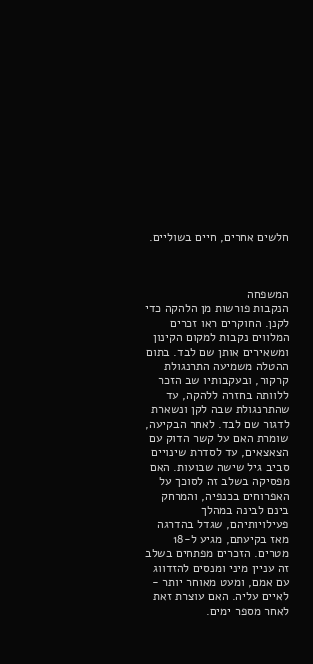חלשים אחרים, חיים בשוליים.



המשפחה
הנקבות פורשות מן הלהקה כדי לקנן. החוקרים ראו זכרים המלווים נקבות למקום הקינון ומשאירים אותן שם לבד. בתום ההטלה משמיעה התרנגולת קרקור, ובעקבותיו שב הזכר ללוותה בחזרה ללהקה, עד שהתרנגולת שבה לקן ונשארת לדגור שם לבד. לאחר הבקיעה, שומרת האם על קשר הדוק עם הצאצאים, עד לסדרת שינויים סביב גיל שישה שבועות. האם מפסיקה בשלב זה לסוכך על האפרוחים בכנפיה, והמרחק בינם לבינה במהלך פעילויותיהם, שגדל בהדרגה מאז בקיעתם, מגיע ל-18 מטרים. הזכרים מפתחים בשלב זה עניין מיני ומנסים להזדווג עם אמם, ומעט מאוחר יותר - לאיים עליה. האם עוצרת זאת לאחר מספר ימים.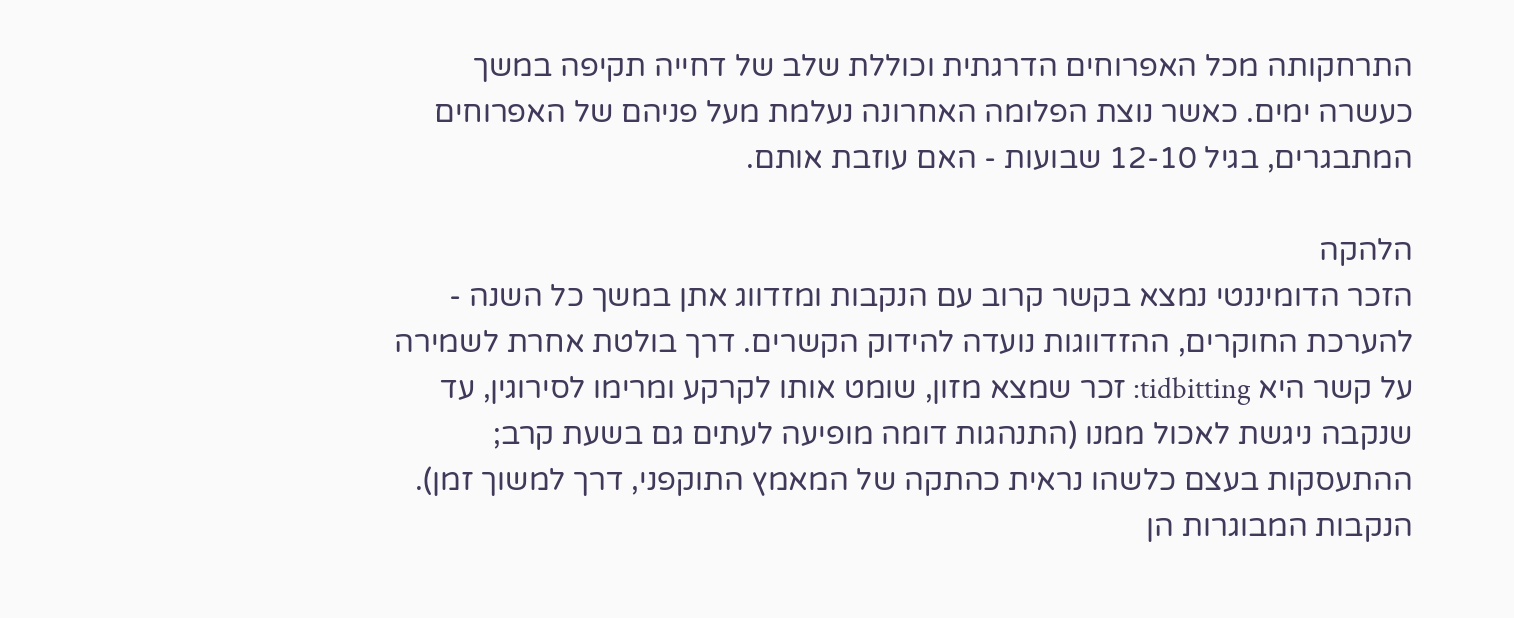התרחקותה מכל האפרוחים הדרגתית וכוללת שלב של דחייה תקיפה במשך כעשרה ימים. כאשר נוצת הפלומה האחרונה נעלמת מעל פניהם של האפרוחים המתבגרים, בגיל 12-10 שבועות - האם עוזבת אותם.

הלהקה
הזכר הדומיננטי נמצא בקשר קרוב עם הנקבות ומזדווג אתן במשך כל השנה - להערכת החוקרים, ההזדווגות נועדה להידוק הקשרים. דרך בולטת אחרת לשמירה על קשר היא tidbitting: זכר שמצא מזון, שומט אותו לקרקע ומרימו לסירוגין, עד שנקבה ניגשת לאכול ממנו (התנהגות דומה מופיעה לעתים גם בשעת קרב; ההתעסקות בעצם כלשהו נראית כהתקה של המאמץ התוקפני, דרך למשוך זמן). הנקבות המבוגרות הן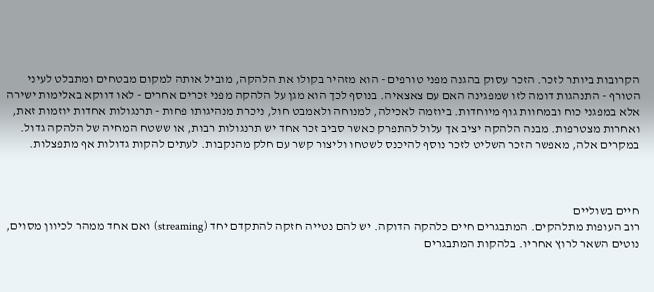הקרובות ביותר לזכר. הזכר עסוק בהגנה מפני טורפים - הוא מזהיר בקולו את הלהקה, מוביל אותה למקום מבטחים ומתבלט לעיני הטורף - התנהגות דומה לזו שמפגינה האם עם צאצאיה. בנוסף לכך הוא מגן על הלהקה מפני זכרים אחרים - לאו דווקא באלימות ישירה אלא במפגני כוח ובמחוות גוף מיוחדות. ביוזמה לאכילה, למנוחה ולאמבט חול, ניכרת מנהיגותו פחות - תרנגולות אחדות יוזמות זאת, ואחרות מצטרפות. מבנה הלהקה יציב אך עלול להתפרק כאשר סביב זכר אחד יש תרנגולות רבות, או ששטח המחיה של הלהקה גדול. במקרים אלה, מאפשר הזכר השליט לזכר נוסף להיכנס לשטחו וליצור קשר עם חלק מהנקבות. לעתים להקות גדולות אף מתפצלות.



חיים בשוליים
רוב העופות מתלהקים. המתבגרים חיים כלהקה הדוקה. יש להם נטייה חזקה להתקדם יחד (streaming) ואם אחד ממהר לכיוון מסוים, נוטים השאר לרוץ אחריו. בלהקות המתבגרים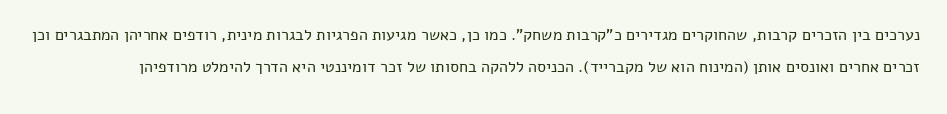נערכים בין הזכרים קרבות, שהחוקרים מגדירים כ"קרבות משחק". כמו כן, כאשר מגיעות הפרגיות לבגרות מינית, רודפים אחריהן המתבגרים וכן זכרים אחרים ואונסים אותן (המינוח הוא של מקברייד). הכניסה ללהקה בחסותו של זכר דומיננטי היא הדרך להימלט מרודפיהן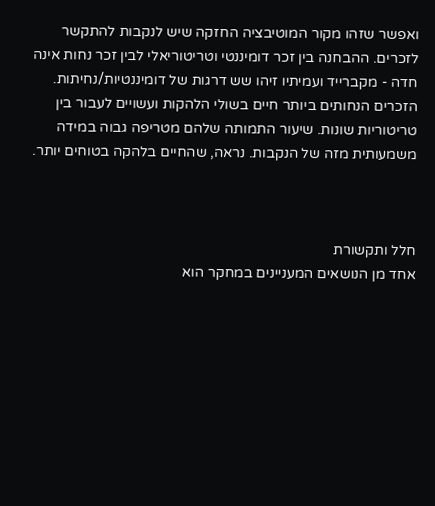ואפשר שזהו מקור המוטיבציה החזקה שיש לנקבות להתקשר לזכרים. ההבחנה בין זכר דומיננטי וטריטוריאלי לבין זכר נחות אינה חדה - מקברייד ועמיתיו זיהו שש דרגות של דומיננטיות/נחיתות. הזכרים הנחותים ביותר חיים בשולי הלהקות ועשויים לעבור בין טריטוריות שונות. שיעור התמותה שלהם מטריפה גבוה במידה משמעותית מזה של הנקבות. נראה, שהחיים בלהקה בטוחים יותר.



חלל ותקשורת
אחד מן הנושאים המעניינים במחקר הוא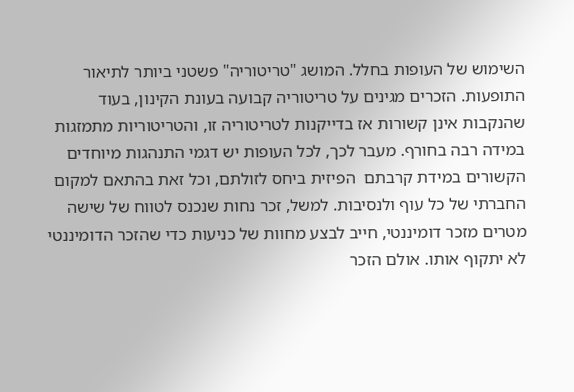השימוש של העופות בחלל. המושג "טריטוריה" פשטני ביותר לתיאור התופעות. הזכרים מגינים על טריטוריה קבועה בעונת הקינון, בעוד שהנקבות אינן קשורות אז בדייקנות לטריטוריה זו, והטריטוריות מתמזגות במידה רבה בחורף. מעבר לכך, לכל העופות יש דגמי התנהגות מיוחדים הקשורים במידת קרבתם  הפיזית ביחס לזולתם, וכל זאת בהתאם למקום החברתי של כל עוף ולנסיבות. למשל, זכר נחות שנכנס לטווח של שישה מטרים מזכר דומיננטי, חייב לבצע מחוות של כניעות כדי שהזכר הדומיננטי לא יתקוף אותו. אולם הזכר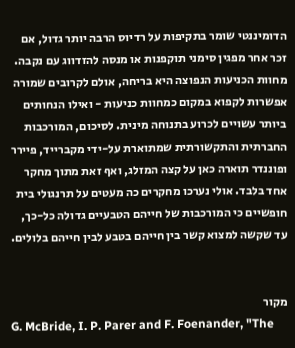הדומיננטי שומר בתקיפות על רדיוס הרבה יותר גדול, אם זכר אחר מפגין סימני תוקפנות או מנסה להזדווג עם נקבה. מחוות הכניעות הנפוצה היא בריחה, אולם לקרובים שמורה אפשרות לקפוא במקום כמחוות כניעות - ואילו הנחותים ביותר עשויים לכרוע בתנוחה מינית. לסיכום, המורכבות החברתית והתקשורתית שמתוארת על-ידי מקברייד, פיירר ופוננדר תוארה כאן על קצה המזלג, ואף זאת מתוך מחקר אחד בלבד. אולי נערכו מחקרים כה מעטים על תרנגולי בית חופשיים כי המורכבות של חייהם הטבעיים גדולה כל-כך, עד שקשה למצוא קשר בין חייהם בטבע לבין חייהם בלולים.


מקור
G. McBride, I. P. Parer and F. Foenander, "The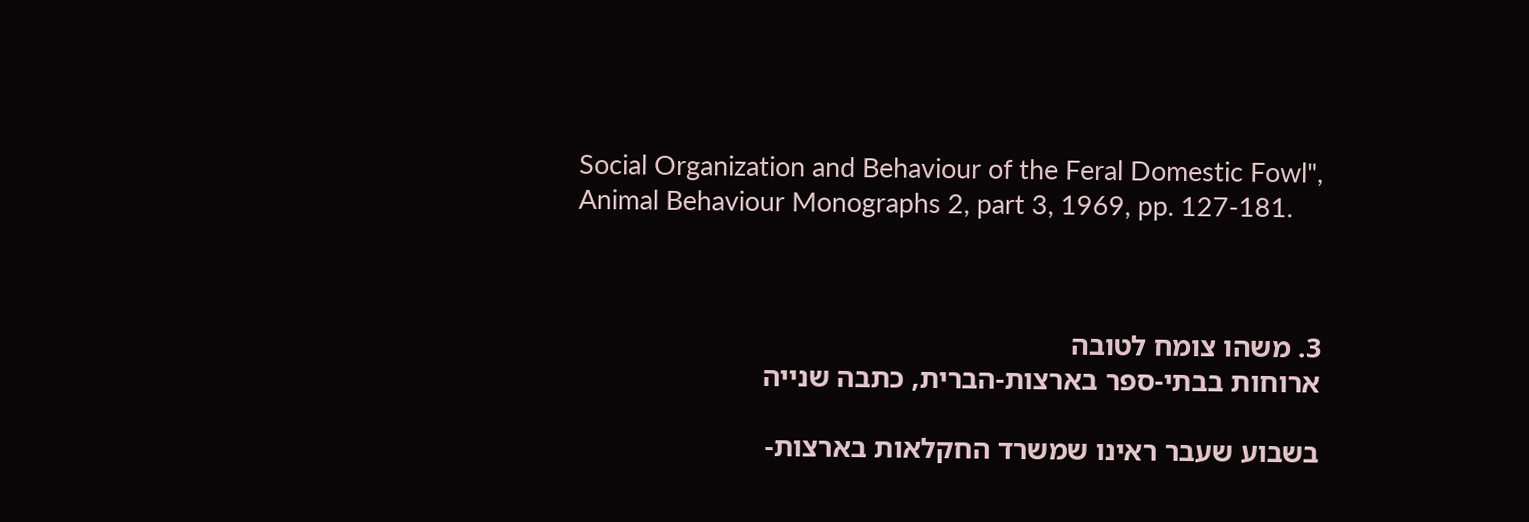Social Organization and Behaviour of the Feral Domestic Fowl", Animal Behaviour Monographs 2, part 3, 1969, pp. 127-181.



3. משהו צומח לטובה
ארוחות בבתי-ספר בארצות-הברית, כתבה שנייה

בשבוע שעבר ראינו שמשרד החקלאות בארצות-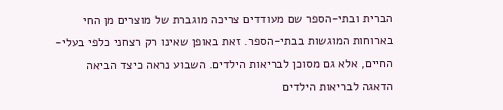הברית ובתי-הספר שם מעודדים צריכה מוגברת של מוצרים מן החי בארוחות המוגשות בבתי-הספר. זאת באופן שאינו רק רצחני כלפי בעלי-החיים, אלא גם מסוכן לבריאות הילדים. השבוע נראה כיצד הביאה הדאגה לבריאות הילדים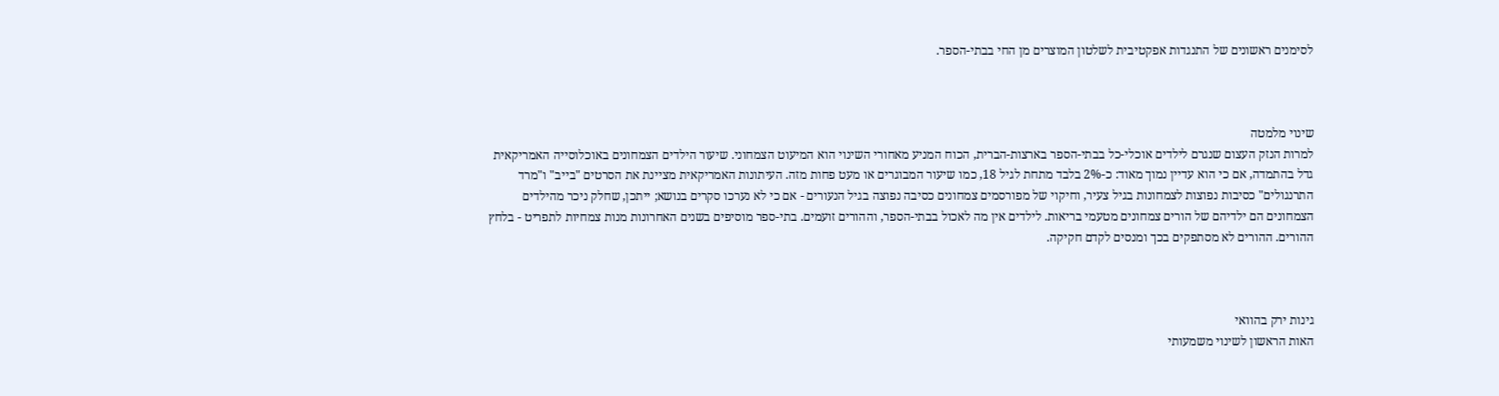לסימנים ראשונים של התנגדות אפקטיבית לשלטון המוצרים מן החי בבתי-הספר.



שינוי מלמטה
למרות הנזק העצום שנגרם לילדים אוכלי-כל בבתי-הספר בארצות-הברית, הכוח המניע מאחורי השינוי הוא המיעוט הצמחוני. שיעור הילדים הצמחונים באוכלוסייה האמריקאית גדל בהתמדה, אם כי הוא עדיין נמוך מאוד: כ-2% בלבד מתחת לגיל 18, כמו שיעור המבוגרים או מעט פחות מזה. העיתונות האמריקאית מציינת את הסרטים "בייב" ו"מרד התרנגולים" כסיבות נפוצות לצמחונות בגיל צעיר, וחיקוי של מפורסמים צמחונים כסיבה נפוצה בגיל הנעורים - אם כי לא נערכו סקרים בנושא; ייתכן, שחלק ניכר מהילדים הצמחונים הם ילדיהם של הורים צמחונים מטעמי בריאות. לילדים אין מה לאכול בבתי-הספר, וההורים זועמים. בתי-ספר מוסיפים בשנים האחרונות מנות צמחיות לתפריט - בלחץ ההורים. ההורים לא מסתפקים בכך ומנסים לקדם חקיקה.



גינות ירק בהוואי
האות הראשון לשינוי משמעותי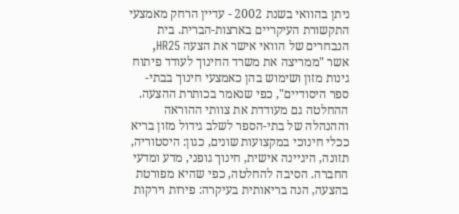ניתן בהוואי בשנת 2002 - עדיין הרחק מאמצעי התקשורת העיקריים בארצות-הברית. בית הנבחרים של הוואי אישר את הצעה HR25, אשר "ממריצה את משרד החינוך לעודד פיתוח גינות מזון ושימוש בהן כאמצעי חינוך בבתי-ספר היסודיים", כפי שנאמר בכותרת ההצעה. ההחלטה גם מעודדת את צוותי ההוראה וההנהלה של בתי-הספר לשלב גידול מזון בריא ככלי חינוכי במקצועות שונים, כגון: היסטוריה, תזונה, היגיינה אישית, חינוך גופני, מדע ומדעי החברה. הסיבה להחלטה, כפי שהיא מפורטת בהצעה, הנה בריאותית בעיקרה: פירות וירקות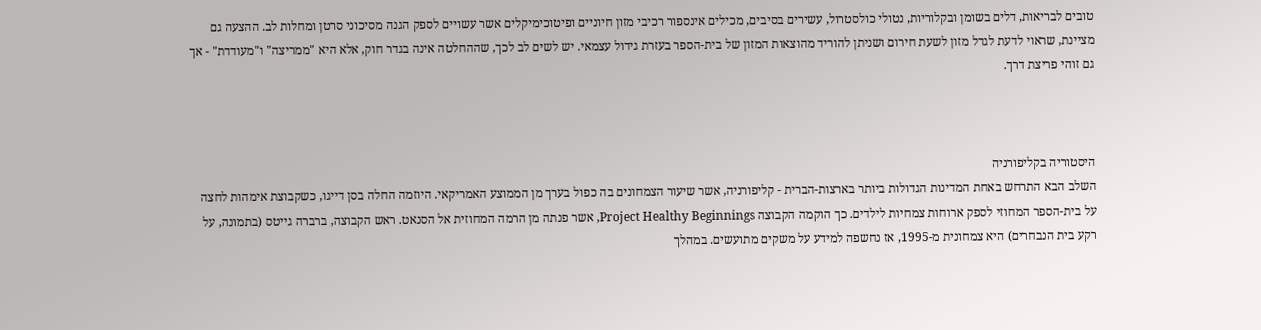טובים לבריאות, דלים בשומן ובקלוריות, נטולי כולסטרול, עשירים בסיבים, מכילים אינספור רכיבי מזון חיוניים ופיטוכימיקלים אשר עשויים לספק הגנה מסיכוני סרטן ומחלות לב. ההצעה גם מציינת, שראוי לדעת לגדל מזון לשעת חירום ושניתן להוריד מהוצאות המזון של בית-הספר בעזרת גידול עצמאי. יש לשים לב לכך, שההחלטה אינה בגדר חוק, אלא היא "ממריצה" ו"מעודדת" - אך גם זוהי פריצת דרך.



היסטוריה בקליפורניה
השלב הבא התרחש באחת המדינות הגדולות ביותר בארצות-הברית - קליפורניה, אשר שיעור הצמחונים בה כפול בערך מן הממוצע האמריקאי. היוזמה החלה בסן דייגו, כשקבוצת אימהות לחצה על בית-הספר המחוזי לספק ארוחות צמחיות לילדים. כך הוקמה הקבוצה Project Healthy Beginnings, אשר פנתה מן הרמה המחוזית אל הסנאט. ראש הקבוצה, ברברה גייטס (בתמונה, על רקע בית הנבחרים) היא צמחונית מ-1995, אז נחשפה למידע על משקים מתועשים. במהלך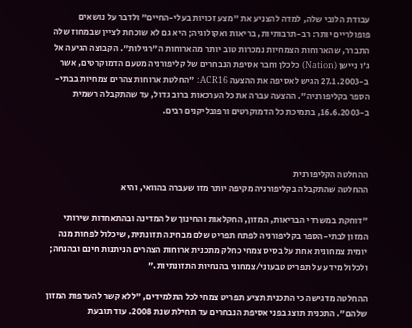עבודת הלובי שלה, למדה להצניע את "מצע זכויות בעלי-החיים" ולדבר על נושאים פופולריים יותר: רב-תרבותיות, בריאות ואקולוגיה; היא גם לא שוכחת לציין שבמחוז שלה התברר, שהארוחות הצמחיות נמכרות טוב יותר מהארוחות ה"רגילות". הקבוצה הגיעה אל ג'ו ניישן (Nation) כלכלן וחבר אסיפת הנבחרים של קליפורניה מטעם הדמוקרטים, אשר ב-27.1.2003 הגיש לאסיפה את ההצעה ACR16: "החלטת ארוחות צהרים צמחיות בבתי-הספר בקליפורניה". ההצעה עברה את כל הערכאות ברוב גדול, עד שהתקבלה רשמית ב-16.6.2003, בתמיכת כל הדמוקרטים ורפובליקנים רבים.



ההחלטה הקליפורנית
ההחלטה שהתקבלה בקליפורניה מקיפה יותר מזו שעברה בהוואי, והיא

"דוחקת במשרדי הבריאות, המזון, החקלאות והחינוך של המדינה ובהתאחדות שירותי המזון לבתי-הספר בקליפורניה לפתח תפריט שלם מבחינה תזונתית, שיכלול לפחות מנה יומית צמחונית אחת על בסיס צמחי כחלק מתכנית ארוחות הצהרים הניתנות חינם ובהנחה; ולכלול מידע על תפריט טבעוני/צמחוני בהנחיות התזונתיות."

ההחלטה מדגישה כי התכנית תציע תפריט צמחי לכל התלמידים, "ללא קשר להעדפות המזון שלהם". התכנית תוצג בפני אסיפת הנבחרים עד תחילת שנת 2008. עוד תובעת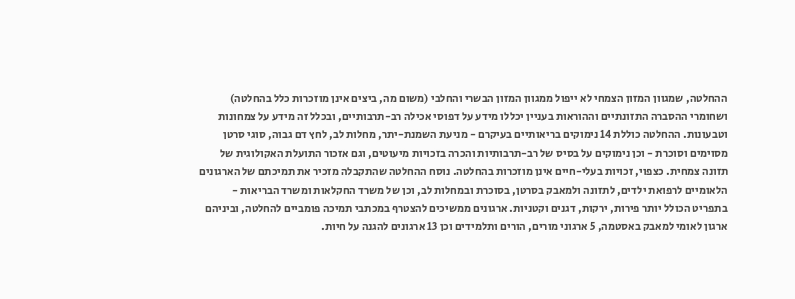ההחלטה, שמגוון המזון הצמחי לא ייפול ממגוון המזון הבשרי והחלבי (משום מה, ביצים אינן מוזכרות כלל בהחלטה) ושחומרי ההסברה התזונתיים וההוראות בעניין יכללו מידע על דפוסי אכילה רב-תרבותיים, ובכלל זה מידע על צמחונות וטבעונות. ההחלטה כוללת 14 נימוקים בריאותיים בעיקרם - מניעת השמנת-יתר, מחלות לב, לחץ דם גבוה, סוגי סרטן מסוימים וסוכרת - וכן נימוקים על בסיס של רב-תרבותיות והכרה בזכויות מיעוטים, וגם אזכור התועלת האקולוגית של תזונה צמחית. כצפוי, זכויות בעלי-חיים אינן מוזכרות בהחלטה. נוסח ההחלטה שהתקבלה מזכיר את תמיכתם של הארגונים הלאומיים לרפואת ילדים, לתזונה ולמאבק בסרטן, בסוכרת ובמחלות לב, וכן של משרד החקלאות ומשרד הבריאות - בתפריט הכולל יותר פירות, ירקות, דגנים וקטניות. ארגונים ממשיכים להצטרף במכתבי תמיכה פומביים להחלטה, וביניהם ארגון לאומי למאבק באסטמה, 5 ארגוני מורים, הורים ותלמידים וכן 13 ארגונים להגנה על חיות.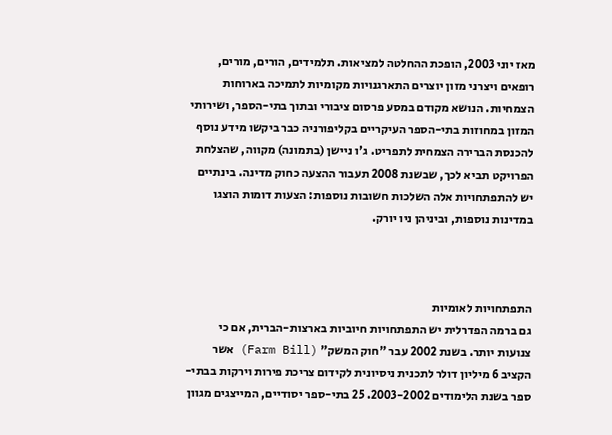מאז יוני 2003, הופכת ההחלטה למציאות. תלמידים, הורים, מורים, רופאים ויצרני מזון יוצרים התארגנויות מקומיות לתמיכה בארוחות הצמחיות. הנושא מקודם במסע פרסום ציבורי ובתוך בתי-הספר, ושירותי המזון במחוזות בתי-הספר העיקריים בקליפורניה כבר ביקשו מידע נוסף להכנסת הברירה הצמחית לתפריט. ג'ו ניישן (בתמונה) מקווה, שהצלחת הפרויקט תביא לכך, שבשנת 2008 תעבור ההצעה כחוק מדינה. בינתיים יש להתפתחויות אלה השלכות חשובות נוספות: הצעות דומות הוצגו במדינות נוספות, וביניהן ניו יורק.



התפתחויות לאומיות
גם ברמה הפדרלית יש התפתחויות חיוביות בארצות-הברית, אם כי צנועות יותר. בשנת 2002 עבר "חוק המשק" (Farm Bill) אשר הקציב 6 מיליון דולר לתכנית ניסיונית לקידום צריכת פירות וירקות בבתי-ספר בשנת הלימודים 2003-2002. 25 בתי-ספר יסודיים, המייצגים מגוון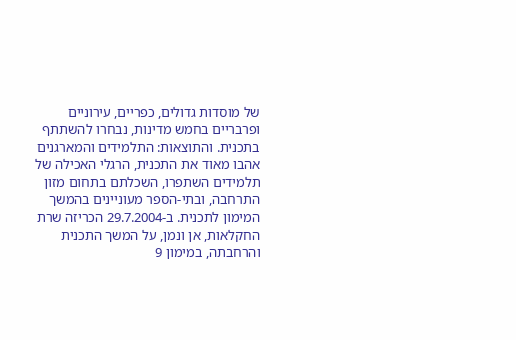של מוסדות גדולים, כפריים, עירוניים ופרבריים בחמש מדינות, נבחרו להשתתף בתכנית. והתוצאות: התלמידים והמארגנים אהבו מאוד את התכנית, הרגלי האכילה של תלמידים השתפרו, השכלתם בתחום מזון התרחבה, ובתי-הספר מעוניינים בהמשך המימון לתכנית. ב-29.7.2004 הכריזה שרת החקלאות, אן ונמן, על המשך התכנית והרחבתה, במימון 9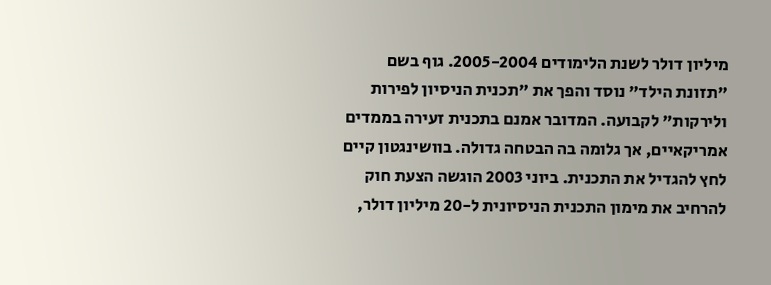מיליון דולר לשנת הלימודים 2005-2004. גוף בשם "תזונת הילד" נוסד והפך את "תכנית הניסיון לפירות ולירקות" לקבועה. המדובר אמנם בתכנית זעירה בממדים אמריקאיים, אך גלומה בה הבטחה גדולה. בוושינגטון קיים לחץ להגדיל את התכנית. ביוני 2003 הוגשה הצעת חוק להרחיב את מימון התכנית הניסיונית ל-20 מיליון דולר,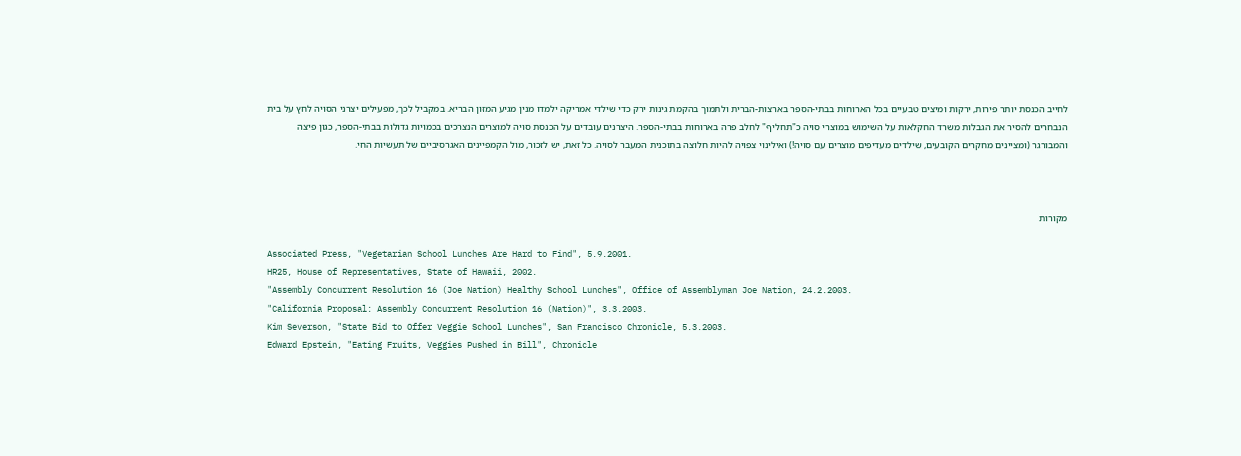לחייב הכנסת יותר פירות, ירקות ומיצים טבעיים בכל הארוחות בבתי-הספר בארצות-הברית ולתמוך בהקמת גינות ירק כדי שילדי אמריקה ילמדו מנין מגיע המזון הבריא. במקביל לכך, מפעילים יצרני הסויה לחץ על בית הנבחרים להסיר את הגבלות משרד החקלאות על השימוש במוצרי סויה כ"תחליף" לחלב פרה בארוחות בבתי-הספר. היצרנים עובדים על הכנסת סויה למוצרים הנצרכים בכמויות גדולות בבתי-הספר, כגון פיצה והמבורגר (ומציינים מחקרים הקובעים, שילדים מעדיפים מוצרים עם סויה!) ואילינוי צפויה להיות חלוצה בתוכנית המעבר לסויה. כל זאת, יש לזכור, מול הקמפיינים האגרסיביים של תעשיות החי.



מקורות

Associated Press, "Vegetarian School Lunches Are Hard to Find", 5.9.2001.
HR25, House of Representatives, State of Hawaii, 2002.
"Assembly Concurrent Resolution 16 (Joe Nation) Healthy School Lunches", Office of Assemblyman Joe Nation, 24.2.2003.
"California Proposal: Assembly Concurrent Resolution 16 (Nation)", 3.3.2003.
Kim Severson, "State Bid to Offer Veggie School Lunches", San Francisco Chronicle, 5.3.2003.
Edward Epstein, "Eating Fruits, Veggies Pushed in Bill", Chronicle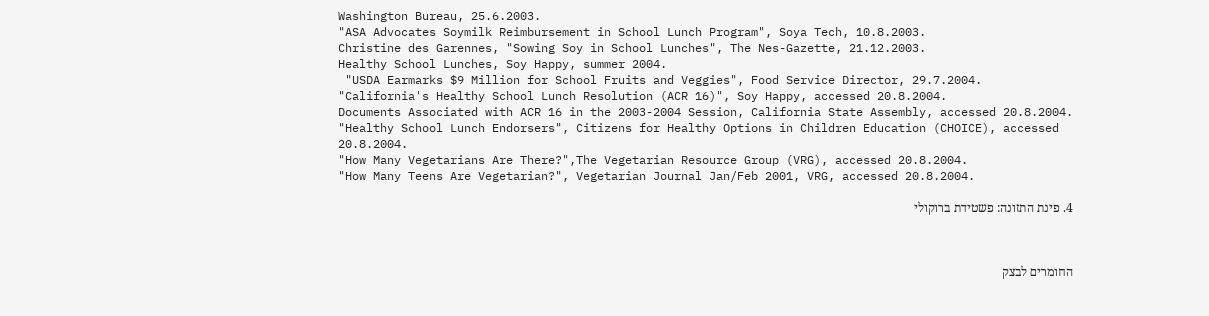Washington Bureau, 25.6.2003.
"ASA Advocates Soymilk Reimbursement in School Lunch Program", Soya Tech, 10.8.2003.
Christine des Garennes, "Sowing Soy in School Lunches", The Nes-Gazette, 21.12.2003.
Healthy School Lunches, Soy Happy, summer 2004.
 "USDA Earmarks $9 Million for School Fruits and Veggies", Food Service Director, 29.7.2004.
"California's Healthy School Lunch Resolution (ACR 16)", Soy Happy, accessed 20.8.2004.
Documents Associated with ACR 16 in the 2003-2004 Session, California State Assembly, accessed 20.8.2004.
"Healthy School Lunch Endorsers", Citizens for Healthy Options in Children Education (CHOICE), accessed 20.8.2004.
"How Many Vegetarians Are There?",The Vegetarian Resource Group (VRG), accessed 20.8.2004.
"How Many Teens Are Vegetarian?", Vegetarian Journal Jan/Feb 2001, VRG, accessed 20.8.2004.

4. פינת התזונה: פשטידת ברוקולי



החומרים לבצק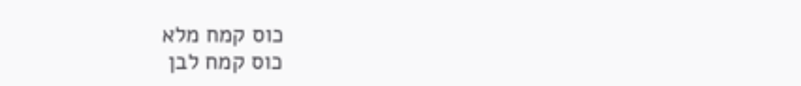כוס קמח מלא
כוס קמח לבן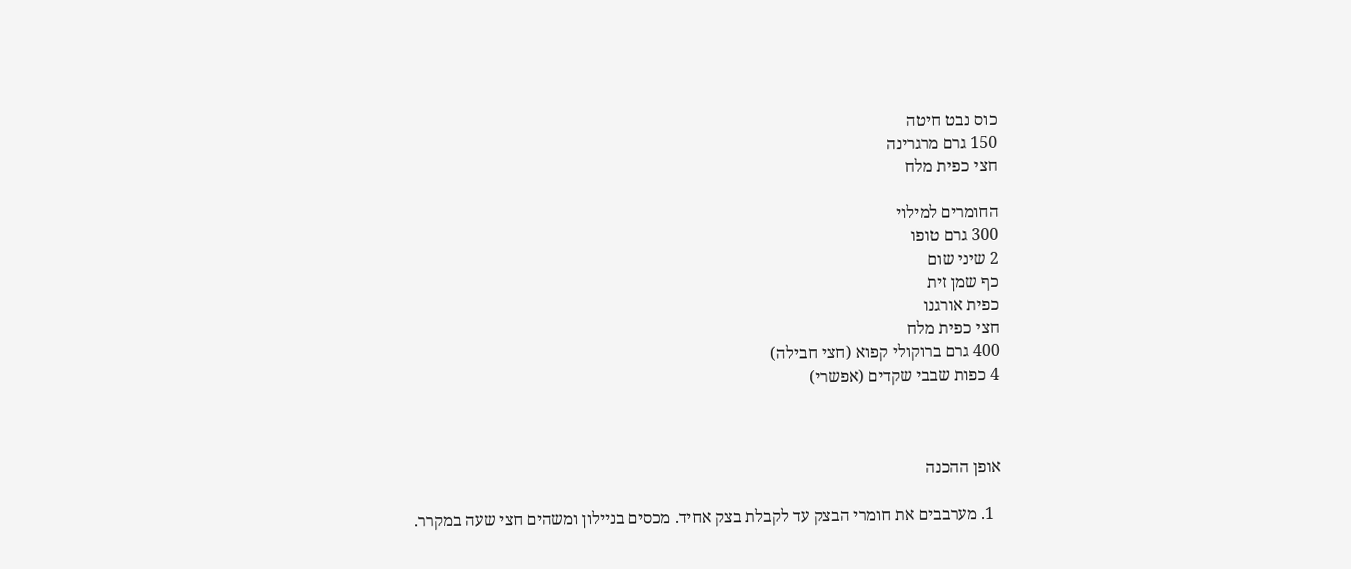כוס נבט חיטה
150 גרם מרגרינה
חצי כפית מלח

החומרים למילוי
300 גרם טופו
2 שיני שום
כף שמן זית
כפית אורגנו
חצי כפית מלח
400 גרם ברוקולי קפוא (חצי חבילה)
4 כפות שבבי שקדים (אפשרי)



אופן ההכנה

  1. מערבבים את חומרי הבצק עד לקבלת בצק אחיד. מכסים בניילון ומשהים חצי שעה במקרר.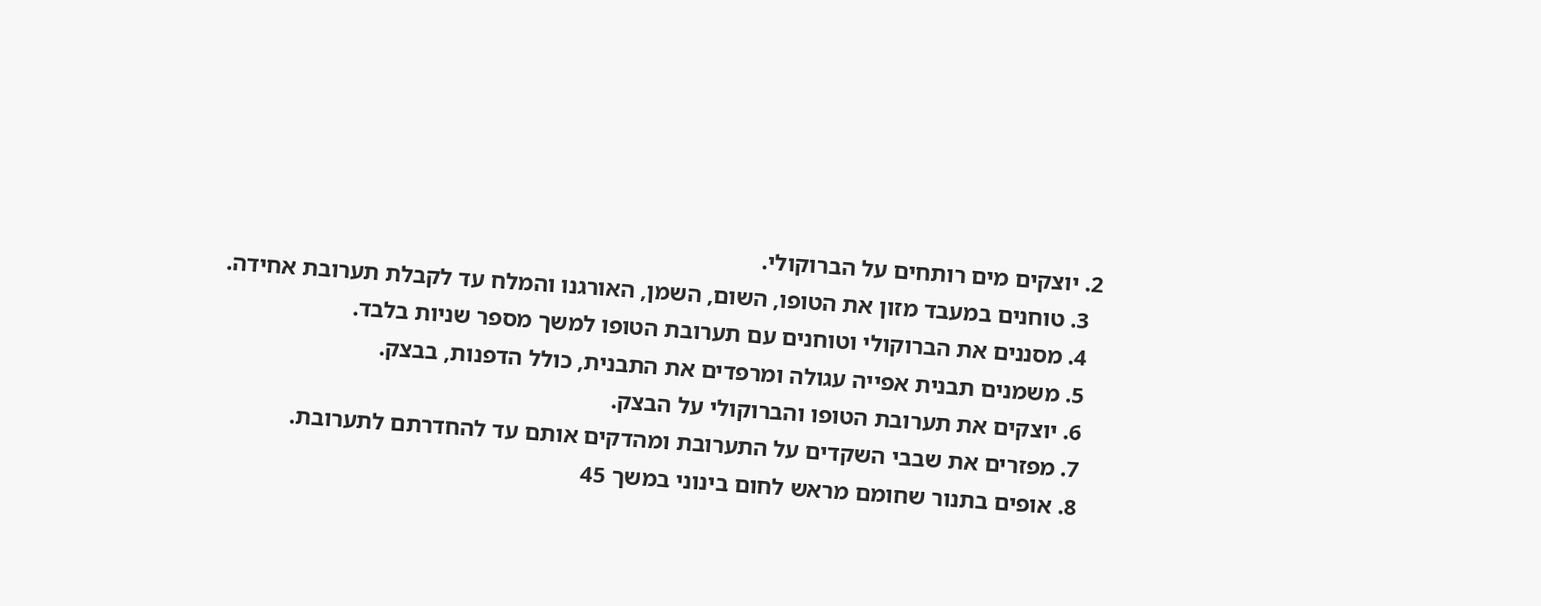2. יוצקים מים רותחים על הברוקולי.
  3. טוחנים במעבד מזון את הטופו, השום, השמן, האורגנו והמלח עד לקבלת תערובת אחידה.
  4. מסננים את הברוקולי וטוחנים עם תערובת הטופו למשך מספר שניות בלבד.
  5. משמנים תבנית אפייה עגולה ומרפדים את התבנית, כולל הדפנות, בבצק.
  6. יוצקים את תערובת הטופו והברוקולי על הבצק.
  7. מפזרים את שבבי השקדים על התערובת ומהדקים אותם עד להחדרתם לתערובת.
  8. אופים בתנור שחומם מראש לחום בינוני במשך 45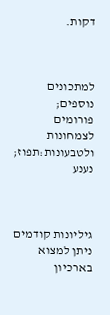דקות.



למתכונים נוספים; פורומים לצמחונות ולטבעונות:תפוז; נענע



גיליונות קודמים ניתן למצוא בארכיון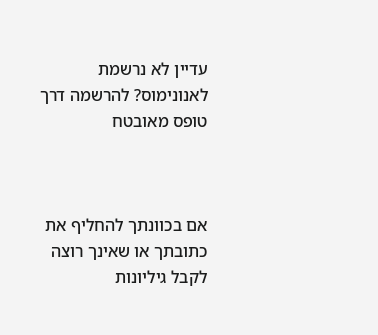עדיין לא נרשמת לאנונימוס? להרשמה דרך טופס מאובטח



אם בכוונתך להחליף את כתובתך או שאינך רוצה לקבל גיליונות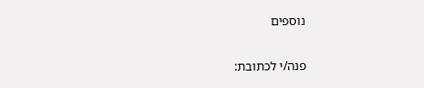נוספים

פנה/י לכתובת: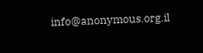info@anonymous.org.il